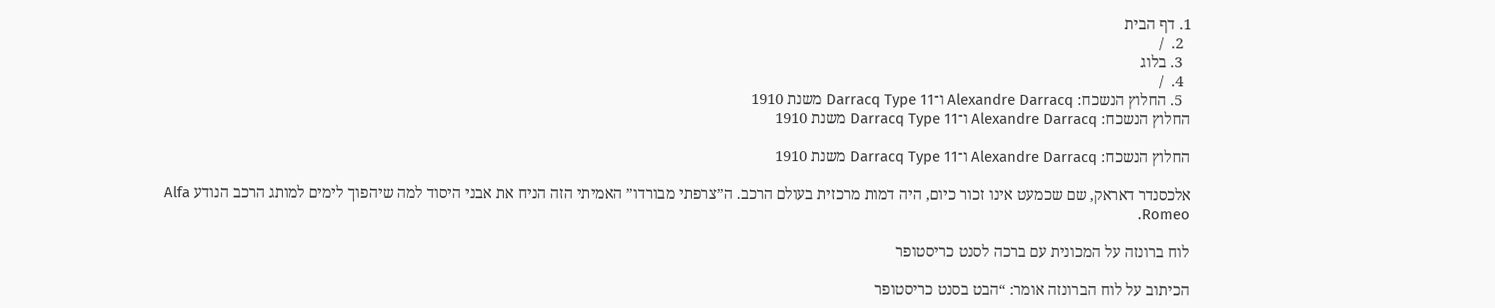1. דף הבית
  2.  /
  3. בלוג
  4.  /
  5. החלוץ הנשכח: Alexandre Darracq ו־Darracq Type 11 משנת 1910
החלוץ הנשכח: Alexandre Darracq ו־Darracq Type 11 משנת 1910

החלוץ הנשכח: Alexandre Darracq ו־Darracq Type 11 משנת 1910

אלכסנדר דאראק, שם שכמעט אינו זכור כיום, היה דמות מרכזית בעולם הרכב. ה”צרפתי מבורדו” האמיתי הזה הניח את אבני היסוד למה שיהפוך לימים למותג הרכב הנודע Alfa Romeo.

לוח ברונזה על המכונית עם ברכה לסנט כריסטופר

הכיתוב על לוח הברונזה אומר: “הבט בסנט כריסטופר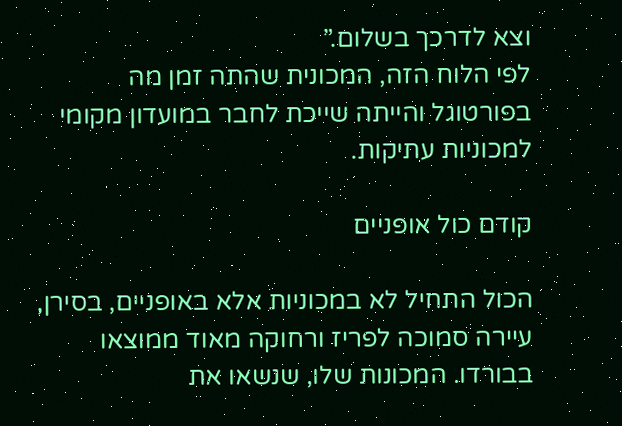וצא לדרכך בשלום.”
לפי הלוח הזה, המכונית שהתה זמן מה בפורטוגל והייתה שייכת לחבר במועדון מקומי למכוניות עתיקות.

קודם כול אופניים

הכול התחיל לא במכוניות אלא באופניים, בסירן, עיירה סמוכה לפריז ורחוקה מאוד ממוצאו בבורדו. המכונות שלו, שנשאו את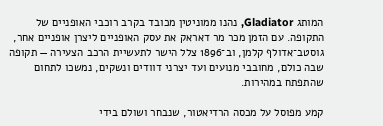המותג Gladiator, נהנו ממוניטין מכובד בקרב רוכבי האופניים של התקופה. עם הזמן מכר מר דאראק את עסק האופניים ליצרן אופניים אחר, גוסטב־אדולף קלמן, וב־1896 צלל הישר לתעשיית הרכב הצעירה — תקופה שבה כולם, מחובבי מנועים ועד יצרני דוודים ונשקים, נמשכו לתחום שהתפתח במהירות.

קמע מפוסל על מכסה הרדיאטור, שנבחר ושולם בידי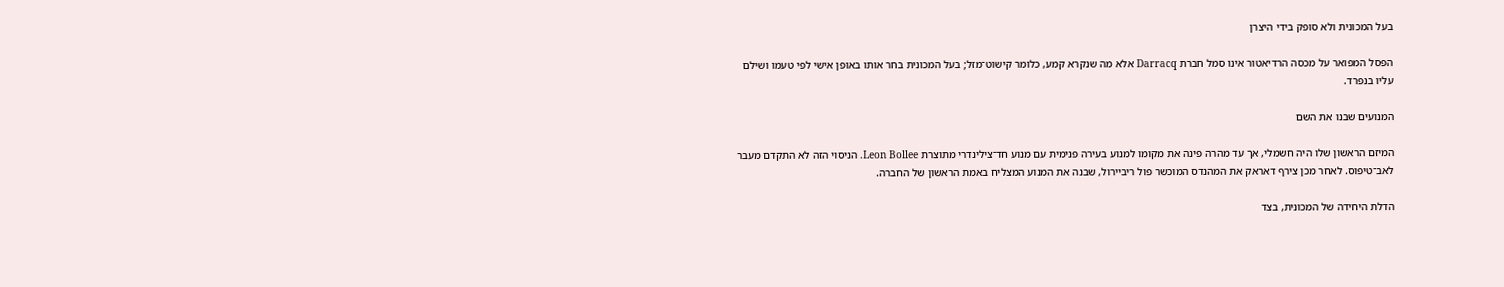בעל המכונית ולא סופק בידי היצרן

הפסל המפואר על מכסה הרדיאטור אינו סמל חברת Darracq אלא מה שנקרא קמע, כלומר קישוט־מזל; בעל המכונית בחר אותו באופן אישי לפי טעמו ושילם עליו בנפרד.

המנועים שבנו את השם

המיזם הראשון שלו היה חשמלי, אך עד מהרה פינה את מקומו למנוע בעירה פנימית עם מנוע חד־צילינדרי מתוצרת Leon Bollee. הניסוי הזה לא התקדם מעבר לאב־טיפוס. לאחר מכן צירף דאראק את המהנדס המוכשר פול ריביירול, שבנה את המנוע המצליח באמת הראשון של החברה.

הדלת היחידה של המכונית, בצד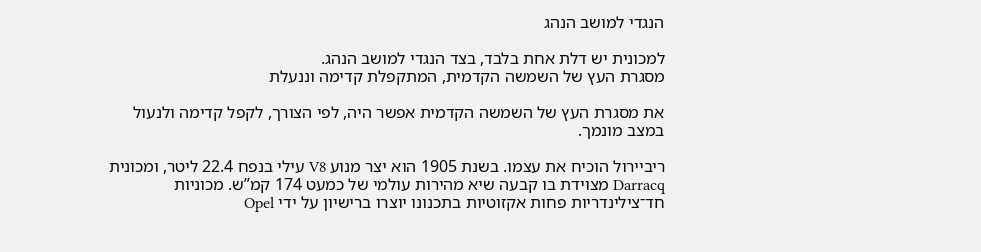הנגדי למושב הנהג

למכונית יש דלת אחת בלבד, בצד הנגדי למושב הנהג.
מסגרת העץ של השמשה הקדמית, המתקפלת קדימה וננעלת

את מסגרת העץ של השמשה הקדמית אפשר היה, לפי הצורך, לקפל קדימה ולנעול במצב מונמך.

ריביירול הוכיח את עצמו. בשנת 1905 הוא יצר מנוע V8 עילי בנפח 22.4 ליטר, ומכונית Darracq מצוידת בו קבעה שיא מהירות עולמי של כמעט 174 קמ”ש. מכוניות חד־צילינדריות פחות אקזוטיות בתכנונו יוצרו ברישיון על ידי Opel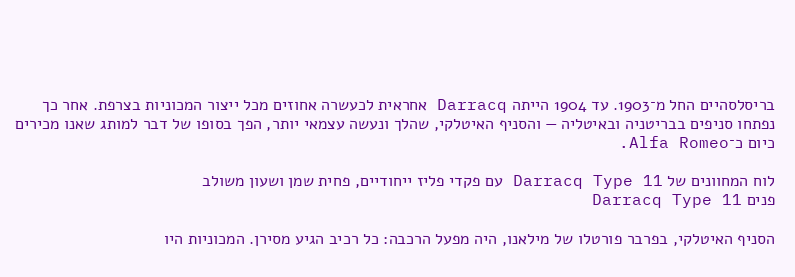בריסלסהיים החל מ־1903. עד 1904 הייתה Darracq אחראית לכעשרה אחוזים מכל ייצור המכוניות בצרפת. אחר כך נפתחו סניפים בבריטניה ובאיטליה — והסניף האיטלקי, שהלך ונעשה עצמאי יותר, הפך בסופו של דבר למותג שאנו מכירים כיום כ־Alfa Romeo.

לוח המחוונים של Darracq Type 11 עם פקדי פליז ייחודיים, פחית שמן ושעון משולב
פנים Darracq Type 11

הסניף האיטלקי, בפרבר פורטלו של מילאנו, היה מפעל הרכבה: כל רכיב הגיע מסירן. המכוניות היו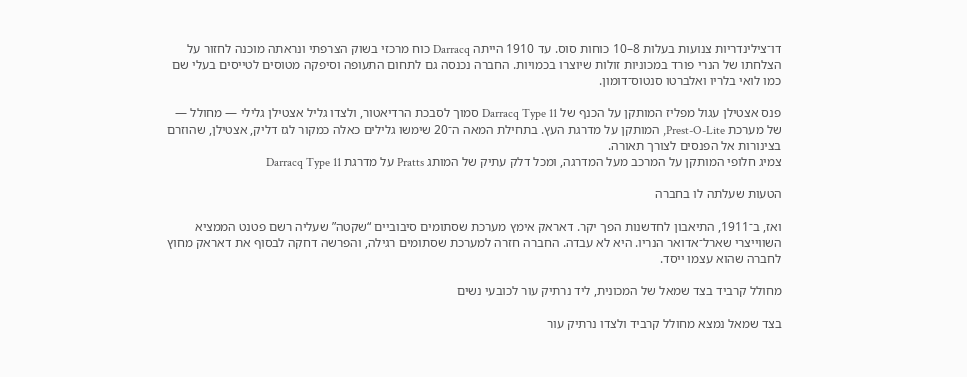דו־צילינדריות צנועות בעלות 8–10 כוחות סוס. עד 1910 הייתה Darracq כוח מרכזי בשוק הצרפתי ונראתה מוכנה לחזור על הצלחתו של הנרי פורד במכוניות זולות שיוצרו בכמויות. החברה נכנסה גם לתחום התעופה וסיפקה מטוסים לטייסים בעלי שם כמו לואי בלריו ואלברטו סנטוס־דומון.

פנס אצטילן עגול מפליז המותקן על הכנף של Darracq Type 11 סמוך לסבכת הרדיאטור, ולצדו גליל אצטילן גלילי — מחולל — של מערכת Prest-O-Lite, המותקן על מדרגת העץ. בתחילת המאה ה־20 שימשו גלילים כאלה כמקור לגז דליק, אצטילן, שהוזרם בצינורות אל הפנסים לצורך תאורה.
צמיג חלופי המותקן על המרכב מעל המדרגה, ומכל דלק עתיק של המותג Pratts על מדרגת Darracq Type 11

הטעות שעלתה לו בחברה

ואז, ב־1911, התיאבון לחדשנות הפך יקר. דאראק אימץ מערכת שסתומים סיבוביים “שקטה” שעליה רשם פטנט הממציא השווייצרי שארל־אדואר הנריו. היא לא עבדה. החברה חזרה למערכת שסתומים רגילה, והפרשה דחקה לבסוף את דאראק מחוץ לחברה שהוא עצמו ייסד.

מחולל קרביד בצד שמאל של המכונית, ליד נרתיק עור לכובעי נשים

בצד שמאל נמצא מחולל קרביד ולצדו נרתיק עור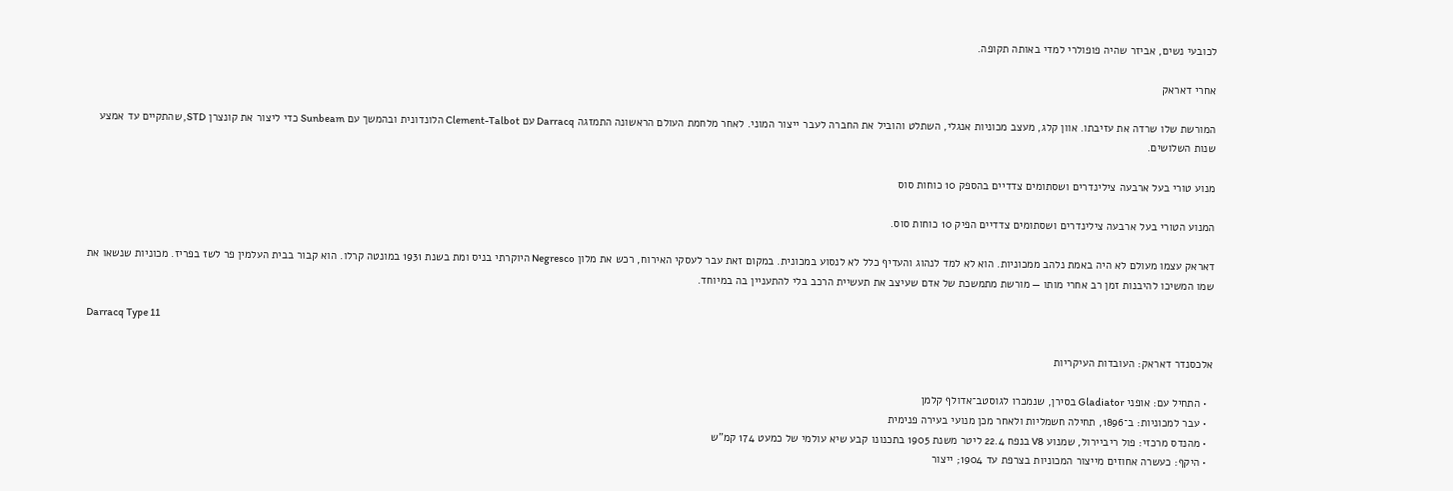לכובעי נשים, אביזר שהיה פופולרי למדי באותה תקופה.

אחרי דאראק

המורשת שלו שרדה את עזיבתו. אוון קלג, מעצב מכוניות אנגלי, השתלט והוביל את החברה לעבר ייצור המוני. לאחר מלחמת העולם הראשונה התמזגה Darracq עם Clement-Talbot הלונדונית ובהמשך עם Sunbeam כדי ליצור את קונצרן STD, שהתקיים עד אמצע שנות השלושים.

מנוע טורי בעל ארבעה צילינדרים ושסתומים צדדיים בהספק 10 כוחות סוס

המנוע הטורי בעל ארבעה צילינדרים ושסתומים צדדיים הפיק 10 כוחות סוס.

דאראק עצמו מעולם לא היה באמת נלהב ממכוניות. הוא לא למד לנהוג והעדיף כלל לא לנסוע במכונית. במקום זאת עבר לעסקי האירוח, רכש את מלון Negresco היוקרתי בניס ומת בשנת 1931 במונטה קרלו. הוא קבור בבית העלמין פר לשז בפריז. מכוניות שנשאו את שמו המשיכו להיבנות זמן רב אחרי מותו — מורשת מתמשכת של אדם שעיצב את תעשיית הרכב בלי להתעניין בה במיוחד.

Darracq Type 11

אלכסנדר דאראק: העובדות העיקריות

  • התחיל עם: אופני Gladiator בסירן, שנמכרו לגוסטב־אדולף קלמן
  • עבר למכוניות: ב־1896, תחילה חשמליות ולאחר מכן מנועי בעירה פנימית
  • מהנדס מרכזי: פול ריביירול, שמנוע V8 בנפח 22.4 ליטר משנת 1905 בתכנונו קבע שיא עולמי של כמעט 174 קמ”ש
  • היקף: כעשרה אחוזים מייצור המכוניות בצרפת עד 1904; ייצור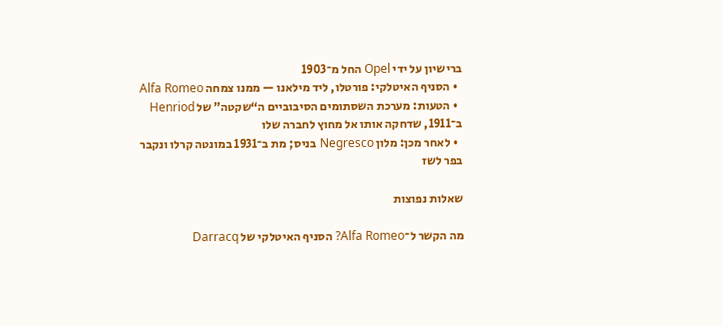ברישיון על ידי Opel החל מ־1903
  • הסניף האיטלקי: פורטלו, ליד מילאנו — ממנו צמחה Alfa Romeo
  • הטעות: מערכת השסתומים הסיבוביים ה“שקטה” של Henriod ב־1911, שדחקה אותו אל מחוץ לחברה שלו
  • לאחר מכן: מלון Negresco בניס; מת ב־1931 במונטה קרלו ונקבר בפר לשז

שאלות נפוצות

מה הקשר ל־Alfa Romeo? הסניף האיטלקי של Darracq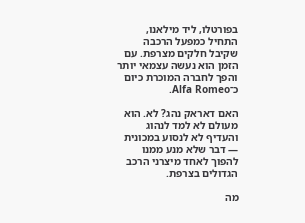בפורטלו, ליד מילאנו, התחיל כמפעל הרכבה שקיבל חלקים מצרפת. עם הזמן הוא נעשה עצמאי יותר והפך לחברה המוכרת כיום כ־Alfa Romeo.

האם דאראק נהג? לא. הוא מעולם לא למד לנהוג והעדיף לא לנסוע במכונית — דבר שלא מנע ממנו להפוך לאחד מיצרני הרכב הגדולים בצרפת.

מה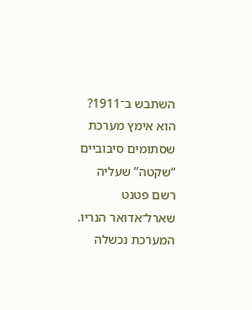השתבש ב־1911? הוא אימץ מערכת שסתומים סיבוביים “שקטה” שעליה רשם פטנט שארל־אדואר הנריו. המערכת נכשלה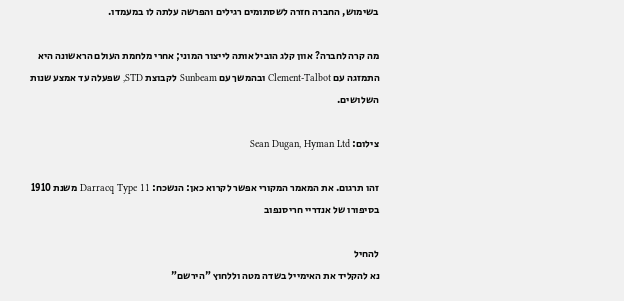בשימוש, החברה חזרה לשסתומים רגילים והפרשה עלתה לו במעמדו.

מה קרה לחברה? אוון קלג הוביל אותה לייצור המוני; אחרי מלחמת העולם הראשונה היא התמזגה עם Clement-Talbot ובהמשך עם Sunbeam לקבוצת STD, שפעלה עד אמצע שנות השלושים.

צילום: Sean Dugan, Hyman Ltd

זהו תרגום. את המאמר המקורי אפשר לקרוא כאן: הנשכח: Darracq Type 11 משנת 1910 בסיפורו של אנדריי חריסנפוב

להחיל
נא להקליד את האימייל בשדה מטה וללחוץ "הירשם"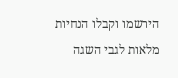הירשמו וקבלו הנחיות מלאות לגבי השגה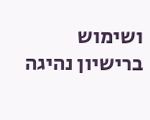ושימוש ברישיון נהיגה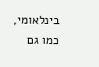בינלאומי, כמו גם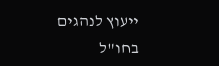ייעוץ לנהגים בחו"ל